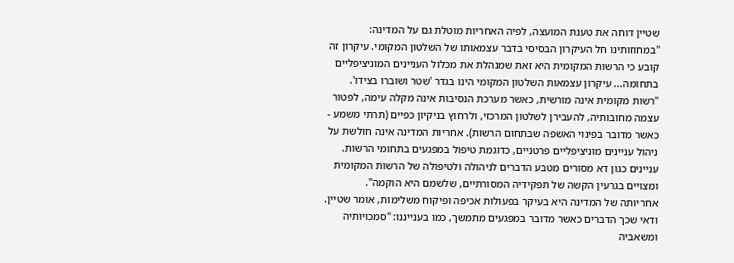שטיין דוחה את טענת המועצה, לפיה האחריות מוטלת גם על המדינה: "במחוזותינו חל העיקרון הבסיסי בדבר עצמאותו של השלטון המקומי. עיקרון זה קובע כי הרשות המקומית היא זאת שמנהלת את מכלול העניינים המוניציפליים בתחומה... עיקרון עצמאות השלטון המקומי הינו בגדר 'שטר ושוברו בצידו'.
"רשות מקומית אינה מורשית, כאשר מערכת הנסיבות אינה מקלה עימה, לפטור עצמה מחובותיה, להעבירן לשלטון המרכזי, ולרחוץ בניקיון כפיים (תרתי משמע - כאשר מדובר בפינוי האשפה שבתחום הרשות). אחריות המדינה אינה חולשת על ניהול עניינים מוניציפליים פרטניים, כדוגמת טיפול במפגעים בתחומי הרשות. עניינים כגון דא מסורים מטבע הדברים לניהולה ולטיפולה של הרשות המקומית ומצויים בגרעין הקשה של תפקידיה המסורתיים, שלשמם היא הוקמה".
אחריותה של המדינה היא בעיקר בפעולות אכיפה ופיקוח משלימות, אומר שטיין. ודאי שכך הדברים כאשר מדובר במפגעים מתמשך, כמו בענייננו: "סמכויותיה ומשאביה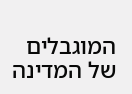המוגבלים של המדינה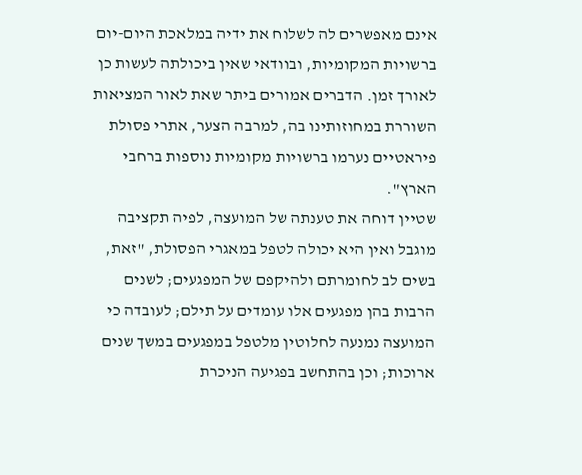אינם מאפשרים לה לשלוח את ידיה במלאכת היום-יום ברשויות המקומיות, ובוודאי שאין ביכולתה לעשות כן לאורך זמן. הדברים אמורים ביתר שאת לאור המציאות השוררת במחוזותינו בה, למרבה הצער, אתרי פסולת פיראטיים נערמו ברשויות מקומיות נוספות ברחבי
הארץ".
שטיין דוחה את טענתה של המועצה, לפיה תקציבה מוגבל ואין היא יכולה לטפל במאגרי הפסולת, "זאת, בשים לב לחומרתם ולהיקפם של המפגעים; לשנים הרבות בהן מפגעים אלו עומדים על תילם; לעובדה כי המועצה נמנעה לחלוטין מלטפל במפגעים במשך שנים ארוכות; וכן בהתחשב בפגיעה הניכרת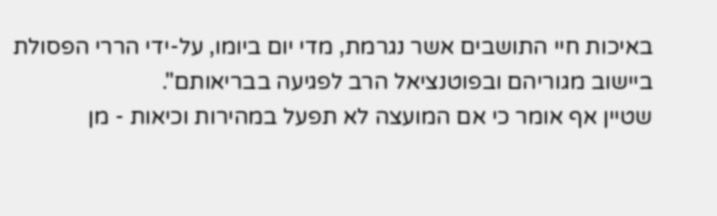באיכות חיי התושבים אשר נגרמת, מדי יום ביומו, על-ידי הררי הפסולת ביישוב מגוריהם ובפוטנציאל הרב לפגיעה בבריאותם".
שטיין אף אומר כי אם המועצה לא תפעל במהירות וכיאות - מן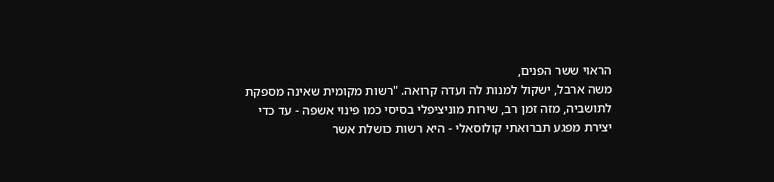הראוי ששר הפנים,
משה ארבל, ישקול למנות לה ועדה קרואה. "רשות מקומית שאינה מספקת לתושביה, מזה זמן רב, שירות מוניציפלי בסיסי כמו פינוי אשפה - עד כדי יצירת מפגע תברואתי קולוסאלי - היא רשות כושלת אשר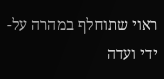ראוי שתוחלף במהרה על-ידי ועדה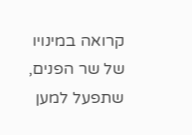קרואה במינויו של שר הפנים, שתפעל למען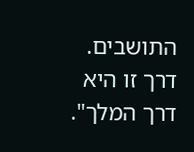התושבים. דרך זו היא דרך המלך".